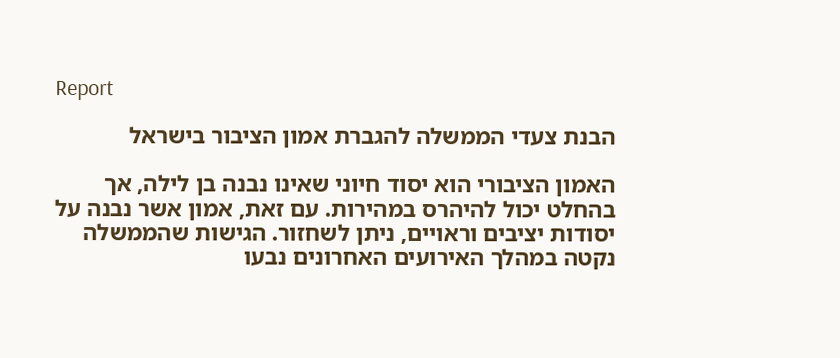Report

הבנת צעדי הממשלה להגברת אמון הציבור בישראל

האמון הציבורי הוא יסוד חיוני שאינו נבנה בן לילה, אך בהחלט יכול להיהרס במהירות. עם זאת, אמון אשר נבנה על יסודות יציבים וראויים, ניתן לשחזור. הגישות שהממשלה נקטה במהלך האירועים האחרונים נבעו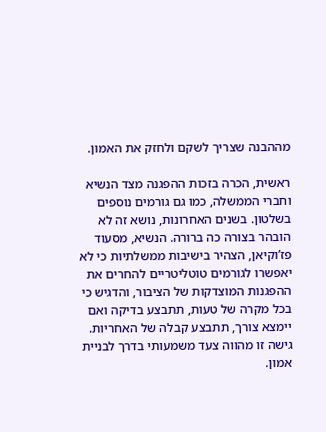מההבנה שצריך לשקם ולחזק את האמון.

ראשית, הכרה בזכות ההפגנה מצד הנשיא וחברי הממשלה, כמו גם גורמים נוספים בשלטון. בשנים האחרונות, נושא זה לא הובהר בצורה כה ברורה. הנשיא, מסעוד פז’וקיאן, הצהיר בישיבות ממשלתיות כי לא יאפשרו לגורמים טוטליטריים להחרים את ההפגנות המוצדקות של הציבור, והדגיש כי בכל מקרה של טעות, תתבצע בדיקה ואם יימצא צורך, תתבצע קבלה של האחריות. גישה זו מהווה צעד משמעותי בדרך לבניית אמון.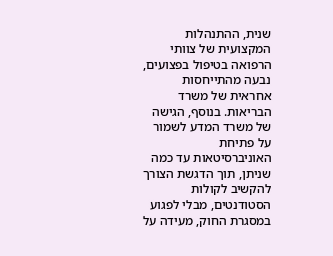שנית, ההתנהלות המקצועית של צוותי הרפואה בטיפול בפצועים, נבעה מהתייחסות אחראית של משרד הבריאות. בנוסף, הגישה של משרד המדע לשמור על פתיחת האוניברסיטאות עד כמה שניתן, תוך הדגשת הצורך להקשיב לקולות הסטודנטים, מבלי לפגוע במסגרת החוק, מעידה על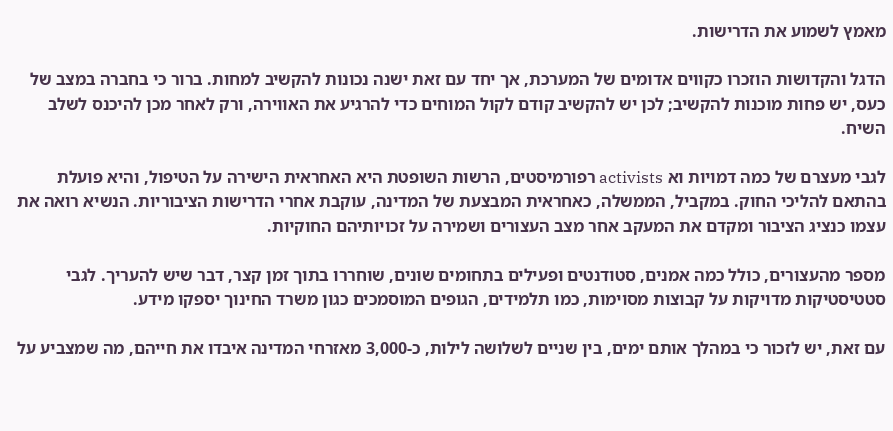מאמץ לשמוע את הדרישות.

הדגל והקדושות הוזכרו כקווים אדומים של המערכת, אך יחד עם זאת ישנה נכונות להקשיב למחות. ברור כי בחברה במצב של כעס, יש פחות מוכנות להקשיב; לכן יש להקשיב קודם לקול המוחים כדי להרגיע את האווירה, ורק לאחר מכן להיכנס לשלב השיח.

לגבי מעצרם של כמה דמויות וא activists רפורמיסטים, הרשות השופטת היא האחראית הישירה על הטיפול, והיא פועלת בהתאם להליכי החוק. במקביל, הממשלה, כאחראית המבצעת של המדינה, עוקבת אחרי הדרישות הציבוריות. הנשיא רואה את עצמו כנציג הציבור ומקדם את המעקב אחר מצב העצורים ושמירה על זכויותיהם החוקיות.

מספר מהעצורים, כולל כמה אמנים, סטודנטים ופעילים בתחומים שונים, שוחררו בתוך זמן קצר, דבר שיש להעריך. לגבי סטטיסטיקות מדויקות על קבוצות מסוימות, כמו תלמידים, הגופים המוסמכים כגון משרד החינוך יספקו מידע.

עם זאת, יש לזכור כי במהלך אותם ימים, בין שניים לשלושה לילות, כ-3,000 מאזרחי המדינה איבדו את חייהם, מה שמצביע על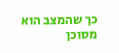כך שהמצב הוא מסוכן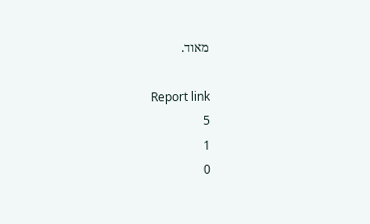מאוד.

Report link
5
1
0